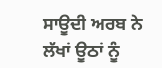ਸਾਊਦੀ ਅਰਬ ਨੇ ਲੱਖਾਂ ਊਠਾਂ ਨੂੰ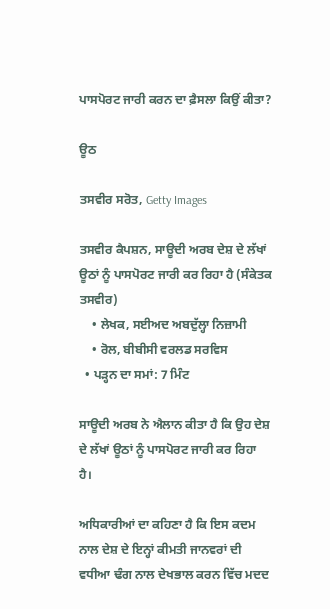ਪਾਸਪੋਰਟ ਜਾਰੀ ਕਰਨ ਦਾ ਫ਼ੈਸਲਾ ਕਿਉਂ ਕੀਤਾ?

ਊਠ

ਤਸਵੀਰ ਸਰੋਤ, Getty Images

ਤਸਵੀਰ ਕੈਪਸ਼ਨ, ਸਾਊਦੀ ਅਰਬ ਦੇਸ਼ ਦੇ ਲੱਖਾਂ ਊਠਾਂ ਨੂੰ ਪਾਸਪੋਰਟ ਜਾਰੀ ਕਰ ਰਿਹਾ ਹੈ (ਸੰਕੇਤਕ ਤਸਵੀਰ)
    • ਲੇਖਕ, ਸਈਅਦ ਅਬਦੁੱਲ੍ਹਾ ਨਿਜ਼ਾਮੀ
    • ਰੋਲ, ਬੀਬੀਸੀ ਵਰਲਡ ਸਰਵਿਸ
  • ਪੜ੍ਹਨ ਦਾ ਸਮਾਂ: 7 ਮਿੰਟ

ਸਾਊਦੀ ਅਰਬ ਨੇ ਐਲਾਨ ਕੀਤਾ ਹੈ ਕਿ ਉਹ ਦੇਸ਼ ਦੇ ਲੱਖਾਂ ਊਠਾਂ ਨੂੰ ਪਾਸਪੋਰਟ ਜਾਰੀ ਕਰ ਰਿਹਾ ਹੈ।

ਅਧਿਕਾਰੀਆਂ ਦਾ ਕਹਿਣਾ ਹੈ ਕਿ ਇਸ ਕਦਮ ਨਾਲ ਦੇਸ਼ ਦੇ ਇਨ੍ਹਾਂ ਕੀਮਤੀ ਜਾਨਵਰਾਂ ਦੀ ਵਧੀਆ ਢੰਗ ਨਾਲ ਦੇਖਭਾਲ ਕਰਨ ਵਿੱਚ ਮਦਦ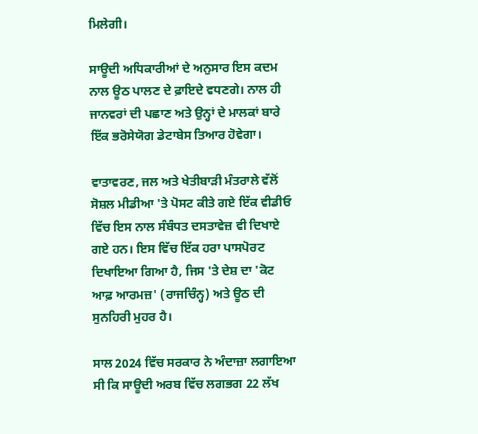ਮਿਲੇਗੀ।

ਸਾਊਦੀ ਅਧਿਕਾਰੀਆਂ ਦੇ ਅਨੁਸਾਰ ਇਸ ਕਦਮ ਨਾਲ ਊਠ ਪਾਲਣ ਦੇ ਫ਼ਾਇਦੇ ਵਧਣਗੇ। ਨਾਲ ਹੀ ਜਾਨਵਰਾਂ ਦੀ ਪਛਾਣ ਅਤੇ ਉਨ੍ਹਾਂ ਦੇ ਮਾਲਕਾਂ ਬਾਰੇ ਇੱਕ ਭਰੋਸੇਯੋਗ ਡੇਟਾਬੇਸ ਤਿਆਰ ਹੋਵੇਗਾ।

ਵਾਤਾਵਰਣ, ਜਲ ਅਤੇ ਖੇਤੀਬਾੜੀ ਮੰਤਰਾਲੇ ਵੱਲੋਂ ਸੋਸ਼ਲ ਮੀਡੀਆ 'ਤੇ ਪੋਸਟ ਕੀਤੇ ਗਏ ਇੱਕ ਵੀਡੀਓ ਵਿੱਚ ਇਸ ਨਾਲ ਸੰਬੰਧਤ ਦਸਤਾਵੇਜ਼ ਵੀ ਦਿਖਾਏ ਗਏ ਹਨ। ਇਸ ਵਿੱਚ ਇੱਕ ਹਰਾ ਪਾਸਪੋਰਟ ਦਿਖਾਇਆ ਗਿਆ ਹੈ, ਜਿਸ 'ਤੇ ਦੇਸ਼ ਦਾ 'ਕੋਟ ਆਫ਼ ਆਰਮਜ਼' (ਰਾਜਚਿੰਨ੍ਹ) ਅਤੇ ਊਠ ਦੀ ਸੁਨਹਿਰੀ ਮੁਹਰ ਹੈ।

ਸਾਲ 2024 ਵਿੱਚ ਸਰਕਾਰ ਨੇ ਅੰਦਾਜ਼ਾ ਲਗਾਇਆ ਸੀ ਕਿ ਸਾਊਦੀ ਅਰਬ ਵਿੱਚ ਲਗਭਗ 22 ਲੱਖ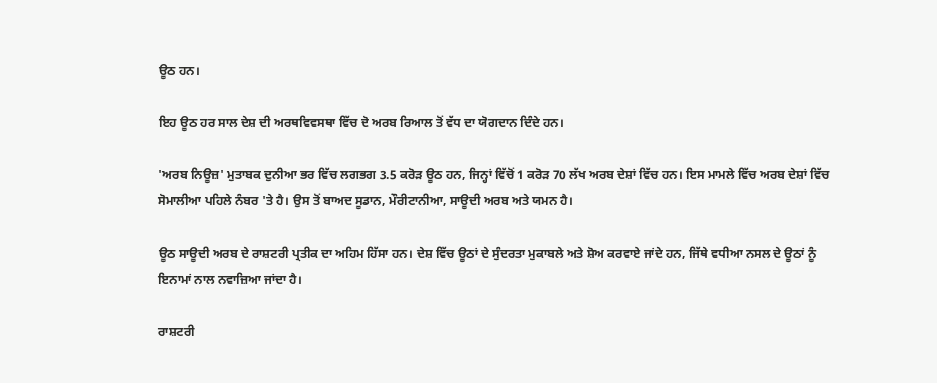ਊਠ ਹਨ।

ਇਹ ਊਠ ਹਰ ਸਾਲ ਦੇਸ਼ ਦੀ ਅਰਥਵਿਵਸਥਾ ਵਿੱਚ ਦੋ ਅਰਬ ਰਿਆਲ ਤੋਂ ਵੱਧ ਦਾ ਯੋਗਦਾਨ ਦਿੰਦੇ ਹਨ।

'ਅਰਬ ਨਿਊਜ਼' ਮੁਤਾਬਕ ਦੁਨੀਆ ਭਰ ਵਿੱਚ ਲਗਭਗ 3.5 ਕਰੋੜ ਊਠ ਹਨ, ਜਿਨ੍ਹਾਂ ਵਿੱਚੋਂ 1 ਕਰੋੜ 70 ਲੱਖ ਅਰਬ ਦੇਸ਼ਾਂ ਵਿੱਚ ਹਨ। ਇਸ ਮਾਮਲੇ ਵਿੱਚ ਅਰਬ ਦੇਸ਼ਾਂ ਵਿੱਚ ਸੋਮਾਲੀਆ ਪਹਿਲੇ ਨੰਬਰ 'ਤੇ ਹੈ। ਉਸ ਤੋਂ ਬਾਅਦ ਸੂਡਾਨ, ਮੌਰੀਟਾਨੀਆ, ਸਾਊਦੀ ਅਰਬ ਅਤੇ ਯਮਨ ਹੈ।

ਊਠ ਸਾਊਦੀ ਅਰਬ ਦੇ ਰਾਸ਼ਟਰੀ ਪ੍ਰਤੀਕ ਦਾ ਅਹਿਮ ਹਿੱਸਾ ਹਨ। ਦੇਸ਼ ਵਿੱਚ ਊਠਾਂ ਦੇ ਸੁੰਦਰਤਾ ਮੁਕਾਬਲੇ ਅਤੇ ਸ਼ੋਅ ਕਰਵਾਏ ਜਾਂਦੇ ਹਨ, ਜਿੱਥੇ ਵਧੀਆ ਨਸਲ ਦੇ ਊਠਾਂ ਨੂੰ ਇਨਾਮਾਂ ਨਾਲ ਨਵਾਜ਼ਿਆ ਜਾਂਦਾ ਹੈ।

ਰਾਸ਼ਟਰੀ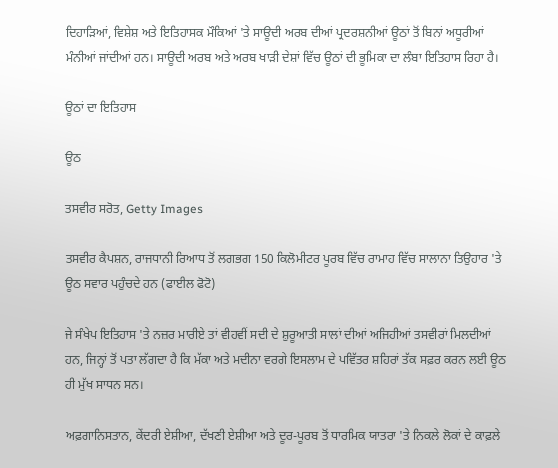ਦਿਹਾੜਿਆਂ, ਵਿਸ਼ੇਸ਼ ਅਤੇ ਇਤਿਹਾਸਕ ਮੌਕਿਆਂ 'ਤੇ ਸਾਊਦੀ ਅਰਬ ਦੀਆਂ ਪ੍ਰਦਰਸ਼ਨੀਆਂ ਊਠਾਂ ਤੋਂ ਬਿਨਾਂ ਅਧੂਰੀਆਂ ਮੰਨੀਆਂ ਜਾਂਦੀਆਂ ਹਨ। ਸਾਊਦੀ ਅਰਬ ਅਤੇ ਅਰਬ ਖਾੜੀ ਦੇਸ਼ਾਂ ਵਿੱਚ ਊਠਾਂ ਦੀ ਭੂਮਿਕਾ ਦਾ ਲੰਬਾ ਇਤਿਹਾਸ ਰਿਹਾ ਹੈ।

ਊਠਾਂ ਦਾ ਇਤਿਹਾਸ

ਊਠ

ਤਸਵੀਰ ਸਰੋਤ, Getty Images

ਤਸਵੀਰ ਕੈਪਸ਼ਨ, ਰਾਜਧਾਨੀ ਰਿਆਧ ਤੋਂ ਲਗਭਗ 150 ਕਿਲੋਮੀਟਰ ਪੂਰਬ ਵਿੱਚ ਰਾਮਾਹ ਵਿੱਚ ਸਾਲਾਨਾ ਤਿਉਹਾਰ 'ਤੇ ਊਠ ਸਵਾਰ ਪਹੁੰਚਦੇ ਹਨ (ਫਾਈਲ ਫੋਟੋ)

ਜੇ ਸੰਖੇਪ ਇਤਿਹਾਸ 'ਤੇ ਨਜ਼ਰ ਮਾਰੀਏ ਤਾਂ ਵੀਹਵੀਂ ਸਦੀ ਦੇ ਸ਼ੁਰੂਆਤੀ ਸਾਲਾਂ ਦੀਆਂ ਅਜਿਹੀਆਂ ਤਸਵੀਰਾਂ ਮਿਲਦੀਆਂ ਹਨ, ਜਿਨ੍ਹਾਂ ਤੋਂ ਪਤਾ ਲੱਗਦਾ ਹੈ ਕਿ ਮੱਕਾ ਅਤੇ ਮਦੀਨਾ ਵਰਗੇ ਇਸਲਾਮ ਦੇ ਪਵਿੱਤਰ ਸ਼ਹਿਰਾਂ ਤੱਕ ਸਫ਼ਰ ਕਰਨ ਲਈ ਊਠ ਹੀ ਮੁੱਖ ਸਾਧਨ ਸਨ।

ਅਫ਼ਗਾਨਿਸਤਾਨ, ਕੇਂਦਰੀ ਏਸ਼ੀਆ, ਦੱਖਣੀ ਏਸ਼ੀਆ ਅਤੇ ਦੂਰ-ਪੂਰਬ ਤੋਂ ਧਾਰਮਿਕ ਯਾਤਰਾ 'ਤੇ ਨਿਕਲੇ ਲੋਕਾਂ ਦੇ ਕਾਫ਼ਲੇ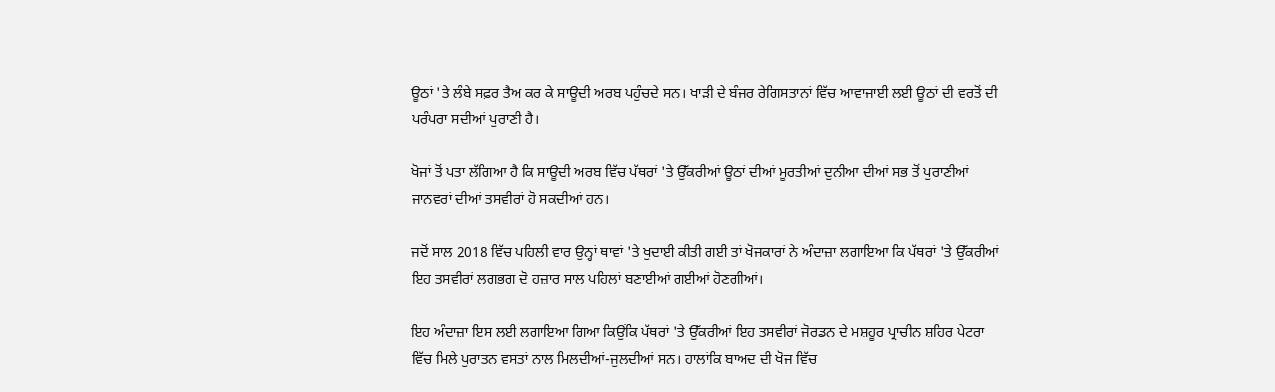ਊਠਾਂ 'ਤੇ ਲੰਬੇ ਸਫ਼ਰ ਤੈਅ ਕਰ ਕੇ ਸਾਊਦੀ ਅਰਬ ਪਹੁੰਚਦੇ ਸਨ। ਖਾੜੀ ਦੇ ਬੰਜਰ ਰੇਗਿਸਤਾਨਾਂ ਵਿੱਚ ਆਵਾਜਾਈ ਲਈ ਊਠਾਂ ਦੀ ਵਰਤੋਂ ਦੀ ਪਰੰਪਰਾ ਸਦੀਆਂ ਪੁਰਾਣੀ ਹੈ।

ਖੋਜਾਂ ਤੋਂ ਪਤਾ ਲੱਗਿਆ ਹੈ ਕਿ ਸਾਊਦੀ ਅਰਬ ਵਿੱਚ ਪੱਥਰਾਂ 'ਤੇ ਉੱਕਰੀਆਂ ਊਠਾਂ ਦੀਆਂ ਮੂਰਤੀਆਂ ਦੁਨੀਆ ਦੀਆਂ ਸਭ ਤੋਂ ਪੁਰਾਣੀਆਂ ਜਾਨਵਰਾਂ ਦੀਆਂ ਤਸਵੀਰਾਂ ਹੋ ਸਕਦੀਆਂ ਹਨ।

ਜਦੋਂ ਸਾਲ 2018 ਵਿੱਚ ਪਹਿਲੀ ਵਾਰ ਉਨ੍ਹਾਂ ਥਾਵਾਂ 'ਤੇ ਖੁਦਾਈ ਕੀਤੀ ਗਈ ਤਾਂ ਖੋਜਕਾਰਾਂ ਨੇ ਅੰਦਾਜ਼ਾ ਲਗਾਇਆ ਕਿ ਪੱਥਰਾਂ 'ਤੇ ਉੱਕਰੀਆਂ ਇਹ ਤਸਵੀਰਾਂ ਲਗਭਗ ਦੋ ਹਜ਼ਾਰ ਸਾਲ ਪਹਿਲਾਂ ਬਣਾਈਆਂ ਗਈਆਂ ਹੋਣਗੀਆਂ।

ਇਹ ਅੰਦਾਜ਼ਾ ਇਸ ਲਈ ਲਗਾਇਆ ਗਿਆ ਕਿਉਂਕਿ ਪੱਥਰਾਂ 'ਤੇ ਉੱਕਰੀਆਂ ਇਹ ਤਸਵੀਰਾਂ ਜੋਰਡਨ ਦੇ ਮਸ਼ਹੂਰ ਪ੍ਰਾਚੀਨ ਸ਼ਹਿਰ ਪੇਟਰਾ ਵਿੱਚ ਮਿਲੇ ਪੁਰਾਤਨ ਵਸਤਾਂ ਨਾਲ ਮਿਲਦੀਆਂ-ਜੁਲਦੀਆਂ ਸਨ। ਹਾਲਾਂਕਿ ਬਾਅਦ ਦੀ ਖੋਜ ਵਿੱਚ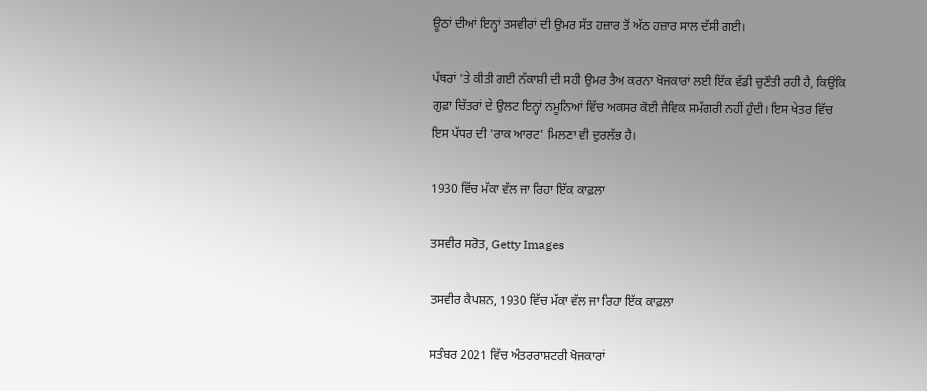ਊਠਾਂ ਦੀਆਂ ਇਨ੍ਹਾਂ ਤਸਵੀਰਾਂ ਦੀ ਉਮਰ ਸੱਤ ਹਜ਼ਾਰ ਤੋਂ ਅੱਠ ਹਜ਼ਾਰ ਸਾਲ ਦੱਸੀ ਗਈ।

ਪੱਥਰਾਂ 'ਤੇ ਕੀਤੀ ਗਈ ਨੱਕਾਸ਼ੀ ਦੀ ਸਹੀ ਉਮਰ ਤੈਅ ਕਰਨਾ ਖੋਜਕਾਰਾਂ ਲਈ ਇੱਕ ਵੱਡੀ ਚੁਣੌਤੀ ਰਹੀ ਹੈ, ਕਿਉਂਕਿ ਗੁਫ਼ਾ ਚਿੱਤਰਾਂ ਦੇ ਉਲਟ ਇਨ੍ਹਾਂ ਨਮੂਨਿਆਂ ਵਿੱਚ ਅਕਸਰ ਕੋਈ ਜੈਵਿਕ ਸਮੱਗਰੀ ਨਹੀਂ ਹੁੰਦੀ। ਇਸ ਖੇਤਰ ਵਿੱਚ ਇਸ ਪੱਧਰ ਦੀ 'ਰਾਕ ਆਰਟ' ਮਿਲਣਾ ਵੀ ਦੁਰਲੱਭ ਹੈ।

1930 ਵਿੱਚ ਮੱਕਾ ਵੱਲ ਜਾ ਰਿਹਾ ਇੱਕ ਕਾਫ਼ਲਾ

ਤਸਵੀਰ ਸਰੋਤ, Getty Images

ਤਸਵੀਰ ਕੈਪਸ਼ਨ, 1930 ਵਿੱਚ ਮੱਕਾ ਵੱਲ ਜਾ ਰਿਹਾ ਇੱਕ ਕਾਫ਼ਲਾ

ਸਤੰਬਰ 2021 ਵਿੱਚ ਅੰਤਰਰਾਸ਼ਟਰੀ ਖੋਜਕਾਰਾਂ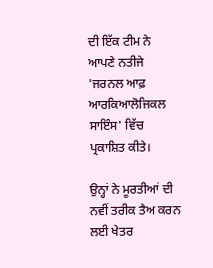ਦੀ ਇੱਕ ਟੀਮ ਨੇ ਆਪਣੇ ਨਤੀਜੇ 'ਜਰਨਲ ਆਫ਼ ਆਰਕਿਆਲੋਜਿਕਲ ਸਾਇੰਸ' ਵਿੱਚ ਪ੍ਰਕਾਸ਼ਿਤ ਕੀਤੇ।

ਉਨ੍ਹਾਂ ਨੇ ਮੂਰਤੀਆਂ ਦੀ ਨਵੀਂ ਤਰੀਕ ਤੈਅ ਕਰਨ ਲਈ ਖੇਤਰ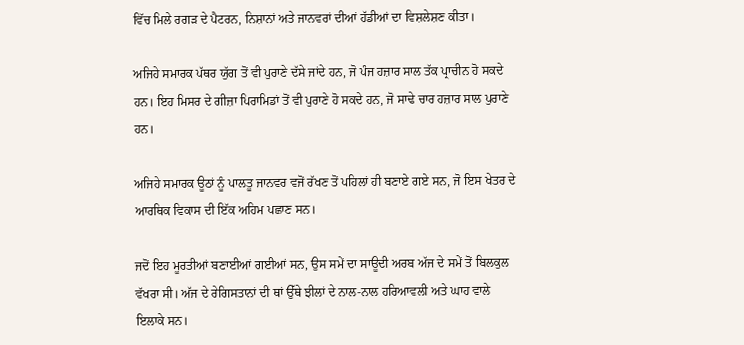ਵਿੱਚ ਮਿਲੇ ਰਗੜ ਦੇ ਪੈਟਰਨ, ਨਿਸ਼ਾਨਾਂ ਅਤੇ ਜਾਨਵਰਾਂ ਦੀਆਂ ਹੱਡੀਆਂ ਦਾ ਵਿਸ਼ਲੇਸ਼ਣ ਕੀਤਾ।

ਅਜਿਹੇ ਸਮਾਰਕ ਪੱਥਰ ਯੁੱਗ ਤੋਂ ਵੀ ਪੁਰਾਣੇ ਦੱਸੇ ਜਾਂਦੇ ਹਨ, ਜੋ ਪੰਜ ਹਜ਼ਾਰ ਸਾਲ ਤੱਕ ਪ੍ਰਾਚੀਨ ਹੋ ਸਕਦੇ ਹਨ। ਇਹ ਮਿਸਰ ਦੇ ਗੀਜ਼ਾ ਪਿਰਾਮਿਡਾਂ ਤੋਂ ਵੀ ਪੁਰਾਣੇ ਹੋ ਸਕਦੇ ਹਨ, ਜੋ ਸਾਢੇ ਚਾਰ ਹਜ਼ਾਰ ਸਾਲ ਪੁਰਾਣੇ ਹਨ।

ਅਜਿਹੇ ਸਮਾਰਕ ਊਠਾਂ ਨੂੰ ਪਾਲਤੂ ਜਾਨਵਰ ਵਜੋਂ ਰੱਖਣ ਤੋਂ ਪਹਿਲਾਂ ਹੀ ਬਣਾਏ ਗਏ ਸਨ, ਜੋ ਇਸ ਖੇਤਰ ਦੇ ਆਰਥਿਕ ਵਿਕਾਸ ਦੀ ਇੱਕ ਅਹਿਮ ਪਛਾਣ ਸਨ।

ਜਦੋਂ ਇਹ ਮੂਰਤੀਆਂ ਬਣਾਈਆਂ ਗਈਆਂ ਸਨ, ਉਸ ਸਮੇਂ ਦਾ ਸਾਊਦੀ ਅਰਬ ਅੱਜ ਦੇ ਸਮੇਂ ਤੋਂ ਬਿਲਕੁਲ ਵੱਖਰਾ ਸੀ। ਅੱਜ ਦੇ ਰੇਗਿਸਤਾਨਾਂ ਦੀ ਥਾਂ ਉੱਥੇ ਝੀਲਾਂ ਦੇ ਨਾਲ-ਨਾਲ ਹਰਿਆਵਲੀ ਅਤੇ ਘਾਹ ਵਾਲੇ ਇਲਾਕੇ ਸਨ।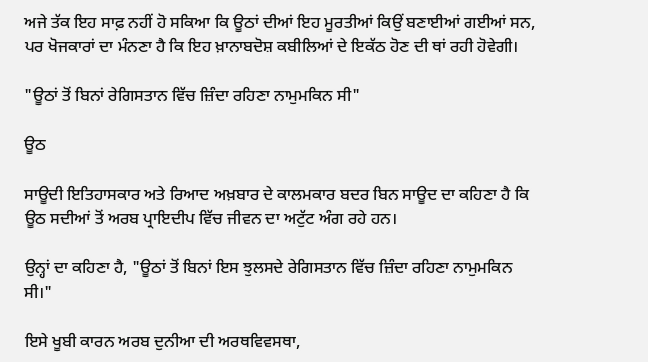ਅਜੇ ਤੱਕ ਇਹ ਸਾਫ਼ ਨਹੀਂ ਹੋ ਸਕਿਆ ਕਿ ਊਠਾਂ ਦੀਆਂ ਇਹ ਮੂਰਤੀਆਂ ਕਿਉਂ ਬਣਾਈਆਂ ਗਈਆਂ ਸਨ, ਪਰ ਖੋਜਕਾਰਾਂ ਦਾ ਮੰਨਣਾ ਹੈ ਕਿ ਇਹ ਖ਼ਾਨਾਬਦੋਸ਼ ਕਬੀਲਿਆਂ ਦੇ ਇਕੱਠ ਹੋਣ ਦੀ ਥਾਂ ਰਹੀ ਹੋਵੇਗੀ।

"ਊਠਾਂ ਤੋਂ ਬਿਨਾਂ ਰੇਗਿਸਤਾਨ ਵਿੱਚ ਜ਼ਿੰਦਾ ਰਹਿਣਾ ਨਾਮੁਮਕਿਨ ਸੀ"

ਊਠ

ਸਾਊਦੀ ਇਤਿਹਾਸਕਾਰ ਅਤੇ ਰਿਆਦ ਅਖ਼ਬਾਰ ਦੇ ਕਾਲਮਕਾਰ ਬਦਰ ਬਿਨ ਸਾਊਦ ਦਾ ਕਹਿਣਾ ਹੈ ਕਿ ਊਠ ਸਦੀਆਂ ਤੋਂ ਅਰਬ ਪ੍ਰਾਇਦੀਪ ਵਿੱਚ ਜੀਵਨ ਦਾ ਅਟੁੱਟ ਅੰਗ ਰਹੇ ਹਨ।

ਉਨ੍ਹਾਂ ਦਾ ਕਹਿਣਾ ਹੈ, "ਊਠਾਂ ਤੋਂ ਬਿਨਾਂ ਇਸ ਝੁਲਸਦੇ ਰੇਗਿਸਤਾਨ ਵਿੱਚ ਜ਼ਿੰਦਾ ਰਹਿਣਾ ਨਾਮੁਮਕਿਨ ਸੀ।"

ਇਸੇ ਖੂਬੀ ਕਾਰਨ ਅਰਬ ਦੁਨੀਆ ਦੀ ਅਰਥਵਿਵਸਥਾ,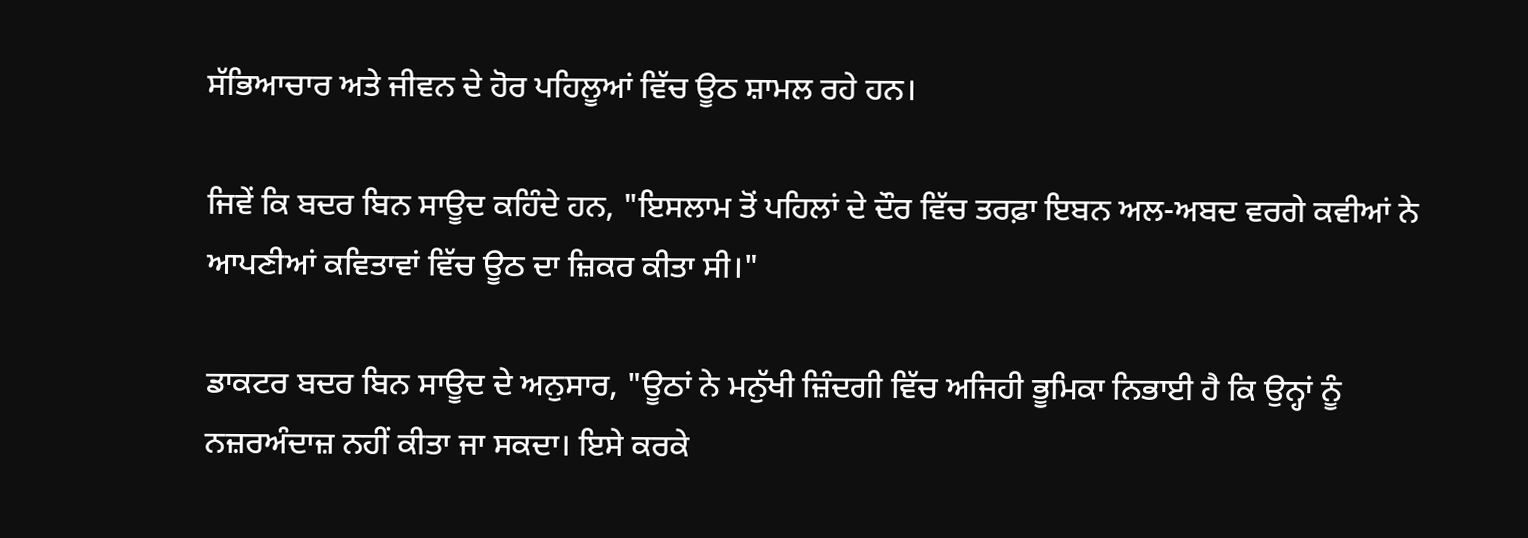ਸੱਭਿਆਚਾਰ ਅਤੇ ਜੀਵਨ ਦੇ ਹੋਰ ਪਹਿਲੂਆਂ ਵਿੱਚ ਊਠ ਸ਼ਾਮਲ ਰਹੇ ਹਨ।

ਜਿਵੇਂ ਕਿ ਬਦਰ ਬਿਨ ਸਾਊਦ ਕਹਿੰਦੇ ਹਨ, "ਇਸਲਾਮ ਤੋਂ ਪਹਿਲਾਂ ਦੇ ਦੌਰ ਵਿੱਚ ਤਰਫ਼ਾ ਇਬਨ ਅਲ-ਅਬਦ ਵਰਗੇ ਕਵੀਆਂ ਨੇ ਆਪਣੀਆਂ ਕਵਿਤਾਵਾਂ ਵਿੱਚ ਊਠ ਦਾ ਜ਼ਿਕਰ ਕੀਤਾ ਸੀ।"

ਡਾਕਟਰ ਬਦਰ ਬਿਨ ਸਾਊਦ ਦੇ ਅਨੁਸਾਰ, "ਊਠਾਂ ਨੇ ਮਨੁੱਖੀ ਜ਼ਿੰਦਗੀ ਵਿੱਚ ਅਜਿਹੀ ਭੂਮਿਕਾ ਨਿਭਾਈ ਹੈ ਕਿ ਉਨ੍ਹਾਂ ਨੂੰ ਨਜ਼ਰਅੰਦਾਜ਼ ਨਹੀਂ ਕੀਤਾ ਜਾ ਸਕਦਾ। ਇਸੇ ਕਰਕੇ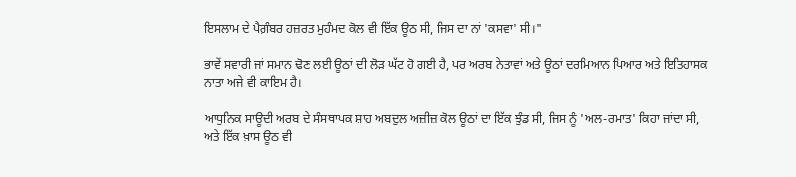ਇਸਲਾਮ ਦੇ ਪੈਗ਼ੰਬਰ ਹਜ਼ਰਤ ਮੁਹੰਮਦ ਕੋਲ ਵੀ ਇੱਕ ਊਠ ਸੀ, ਜਿਸ ਦਾ ਨਾਂ 'ਕਸਵਾ' ਸੀ।"

ਭਾਵੇਂ ਸਵਾਰੀ ਜਾਂ ਸਮਾਨ ਢੋਣ ਲਈ ਊਠਾਂ ਦੀ ਲੋੜ ਘੱਟ ਹੋ ਗਈ ਹੈ, ਪਰ ਅਰਬ ਨੇਤਾਵਾਂ ਅਤੇ ਊਠਾਂ ਦਰਮਿਆਨ ਪਿਆਰ ਅਤੇ ਇਤਿਹਾਸਕ ਨਾਤਾ ਅਜੇ ਵੀ ਕਾਇਮ ਹੈ।

ਆਧੁਨਿਕ ਸਾਊਦੀ ਅਰਬ ਦੇ ਸੰਸਥਾਪਕ ਸ਼ਾਹ ਅਬਦੁਲ ਅਜ਼ੀਜ਼ ਕੋਲ ਊਠਾਂ ਦਾ ਇੱਕ ਝੁੰਡ ਸੀ, ਜਿਸ ਨੂੰ 'ਅਲ-ਰਮਾਤ' ਕਿਹਾ ਜਾਂਦਾ ਸੀ, ਅਤੇ ਇੱਕ ਖ਼ਾਸ ਊਠ ਵੀ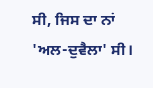ਸੀ, ਜਿਸ ਦਾ ਨਾਂ 'ਅਲ-ਦੁਵੈਲਾ' ਸੀ।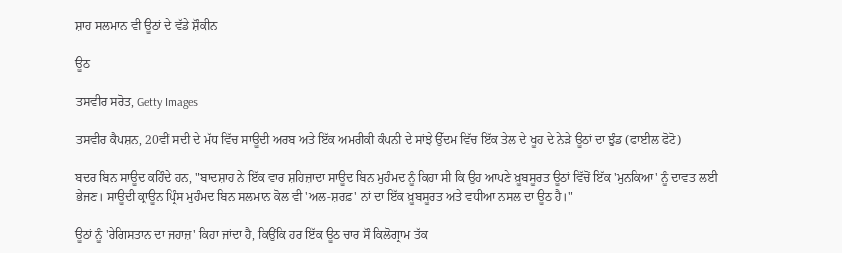ਸ਼ਾਹ ਸਲਮਾਨ ਵੀ ਊਠਾਂ ਦੇ ਵੱਡੇ ਸ਼ੌਕੀਨ

ਊਠ

ਤਸਵੀਰ ਸਰੋਤ, Getty Images

ਤਸਵੀਰ ਕੈਪਸ਼ਨ, 20ਵੀਂ ਸਦੀ ਦੇ ਮੱਧ ਵਿੱਚ ਸਾਊਦੀ ਅਰਬ ਅਤੇ ਇੱਕ ਅਮਰੀਕੀ ਕੰਪਨੀ ਦੇ ਸਾਂਝੇ ਉੱਦਮ ਵਿੱਚ ਇੱਕ ਤੇਲ ਦੇ ਖੂਹ ਦੇ ਨੇੜੇ ਊਠਾਂ ਦਾ ਝੁੰਡ (ਫਾਈਲ ਫੋਟੋ)

ਬਦਰ ਬਿਨ ਸਾਊਦ ਕਹਿੰਦੇ ਹਨ, "ਬਾਦਸ਼ਾਹ ਨੇ ਇੱਕ ਵਾਰ ਸ਼ਹਿਜ਼ਾਦਾ ਸਾਊਦ ਬਿਨ ਮੁਹੰਮਦ ਨੂੰ ਕਿਹਾ ਸੀ ਕਿ ਉਹ ਆਪਣੇ ਖ਼ੂਬਸੂਰਤ ਊਠਾਂ ਵਿੱਚੋਂ ਇੱਕ 'ਮੁਨਕਿਆ' ਨੂੰ ਦਾਵਤ ਲਈ ਭੇਜਣ। ਸਾਊਦੀ ਕ੍ਰਾਊਨ ਪ੍ਰਿੰਸ ਮੁਹੰਮਦ ਬਿਨ ਸਲਮਾਨ ਕੋਲ ਵੀ 'ਅਲ-ਸ਼ਰਫ਼' ਨਾਂ ਦਾ ਇੱਕ ਖ਼ੂਬਸੂਰਤ ਅਤੇ ਵਧੀਆ ਨਸਲ ਦਾ ਊਠ ਹੈ।"

ਊਠਾਂ ਨੂੰ 'ਰੇਗਿਸਤਾਨ ਦਾ ਜਹਾਜ਼' ਕਿਹਾ ਜਾਂਦਾ ਹੈ, ਕਿਉਂਕਿ ਹਰ ਇੱਕ ਊਠ ਚਾਰ ਸੌ ਕਿਲੋਗ੍ਰਾਮ ਤੱਕ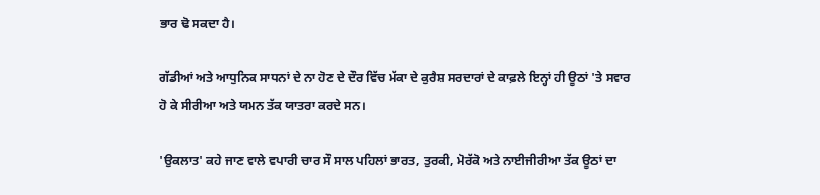ਭਾਰ ਢੋ ਸਕਦਾ ਹੈ।

ਗੱਡੀਆਂ ਅਤੇ ਆਧੁਨਿਕ ਸਾਧਨਾਂ ਦੇ ਨਾ ਹੋਣ ਦੇ ਦੌਰ ਵਿੱਚ ਮੱਕਾ ਦੇ ਕੁਰੈਸ਼ ਸਰਦਾਰਾਂ ਦੇ ਕਾਫ਼ਲੇ ਇਨ੍ਹਾਂ ਹੀ ਊਠਾਂ 'ਤੇ ਸਵਾਰ ਹੋ ਕੇ ਸੀਰੀਆ ਅਤੇ ਯਮਨ ਤੱਕ ਯਾਤਰਾ ਕਰਦੇ ਸਨ।

'ਉਕਲਾਤ' ਕਹੇ ਜਾਣ ਵਾਲੇ ਵਪਾਰੀ ਚਾਰ ਸੌ ਸਾਲ ਪਹਿਲਾਂ ਭਾਰਤ, ਤੁਰਕੀ, ਮੋਰੱਕੋ ਅਤੇ ਨਾਈਜੀਰੀਆ ਤੱਕ ਊਠਾਂ ਦਾ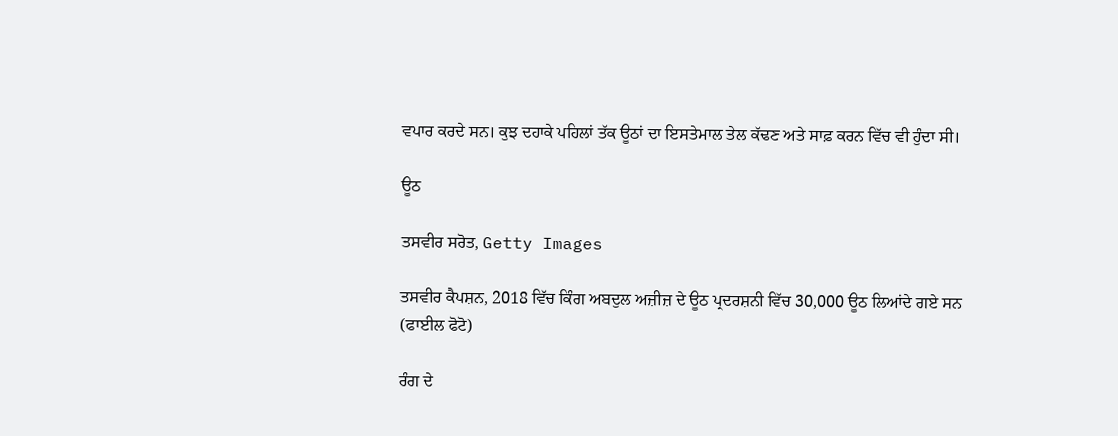ਵਪਾਰ ਕਰਦੇ ਸਨ। ਕੁਝ ਦਹਾਕੇ ਪਹਿਲਾਂ ਤੱਕ ਊਠਾਂ ਦਾ ਇਸਤੇਮਾਲ ਤੇਲ ਕੱਢਣ ਅਤੇ ਸਾਫ਼ ਕਰਨ ਵਿੱਚ ਵੀ ਹੁੰਦਾ ਸੀ।

ਊਠ

ਤਸਵੀਰ ਸਰੋਤ, Getty Images

ਤਸਵੀਰ ਕੈਪਸ਼ਨ, 2018 ਵਿੱਚ ਕਿੰਗ ਅਬਦੁਲ ਅਜ਼ੀਜ਼ ਦੇ ਊਠ ਪ੍ਰਦਰਸ਼ਨੀ ਵਿੱਚ 30,000 ਊਠ ਲਿਆਂਦੇ ਗਏ ਸਨ (ਫਾਈਲ ਫੋਟੋ)

ਰੰਗ ਦੇ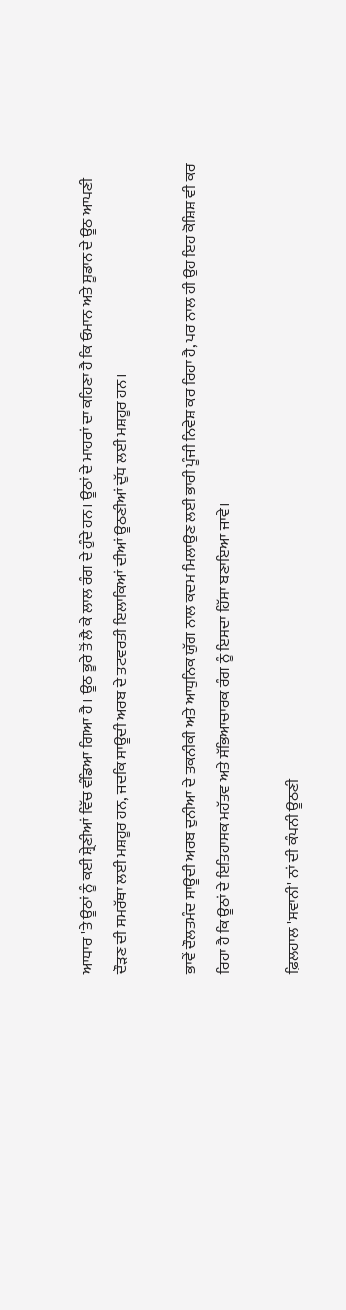ਆਧਾਰ 'ਤੇ ਊਠਾਂ ਨੂੰ ਕਈ ਸ਼੍ਰੇਣੀਆਂ ਵਿੱਚ ਵੰਡਿਆ ਗਿਆ ਹੈ। ਊਠ ਭੂਰੇ ਤੋਂ ਲੈ ਕੇ ਲਾਲ ਰੰਗ ਦੇ ਹੁੰਦੇ ਹਨ। ਊਠਾਂ ਦੇ ਮਾਹਰਾਂ ਦਾ ਕਹਿਣਾ ਹੈ ਕਿ ਓਮਾਨ ਅਤੇ ਸੂਡਾਨ ਦੇ ਊਠ ਆਪਣੀ ਦੌੜਣ ਦੀ ਸਮਰੱਥਾ ਲਈ ਮਸ਼ਹੂਰ ਹਨ, ਜਦਕਿ ਸਾਊਦੀ ਅਰਬ ਦੇ ਤਟਵਰਤੀ ਇਲਾਕਿਆਂ ਦੀਆਂ ਊਠਣੀਆਂ ਦੁੱਧ ਲਈ ਮਸ਼ਹੂਰ ਹਨ।

ਭਾਵੇਂ ਦੌਲਤਮੰਦ ਸਾਊਦੀ ਅਰਬ ਦੁਨੀਆ ਦੇ ਤਕਨੀਕੀ ਅਤੇ ਆਧੁਨਿਕ ਯੁੱਗ ਨਾਲ ਕਦਮ ਮਿਲਾਉਣ ਲਈ ਭਾਰੀ ਪੂੰਜੀ ਨਿਵੇਸ਼ ਕਰ ਰਿਹਾ ਹੈ, ਪਰ ਨਾਲ ਹੀ ਉਹ ਇਹ ਕੋਸ਼ਿਸ਼ ਵੀ ਕਰ ਰਿਹਾ ਹੈ ਕਿ ਊਠਾਂ ਦੇ ਇਤਿਹਾਸਕ ਮਹੱਤਵ ਅਤੇ ਸੱਭਿਆਚਾਰਕ ਰੰਗ ਨੂੰ ਇਸਦਾ ਹਿੱਸਾ ਬਣਾਇਆ ਜਾਵੇ।

ਫ਼ਿਲਹਾਲ 'ਸਵਾਨੀ' ਨਾਂ ਦੀ ਕੰਪਨੀ ਊਠਣੀ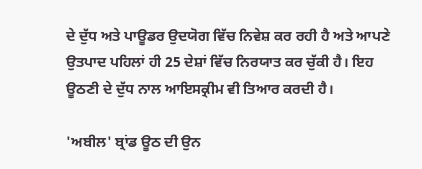ਦੇ ਦੁੱਧ ਅਤੇ ਪਾਊਡਰ ਉਦਯੋਗ ਵਿੱਚ ਨਿਵੇਸ਼ ਕਰ ਰਹੀ ਹੈ ਅਤੇ ਆਪਣੇ ਉਤਪਾਦ ਪਹਿਲਾਂ ਹੀ 25 ਦੇਸ਼ਾਂ ਵਿੱਚ ਨਿਰਯਾਤ ਕਰ ਚੁੱਕੀ ਹੈ। ਇਹ ਊਠਣੀ ਦੇ ਦੁੱਧ ਨਾਲ ਆਇਸਕ੍ਰੀਮ ਵੀ ਤਿਆਰ ਕਰਦੀ ਹੈ।

'ਅਬੀਲ' ਬ੍ਰਾਂਡ ਊਠ ਦੀ ਉਨ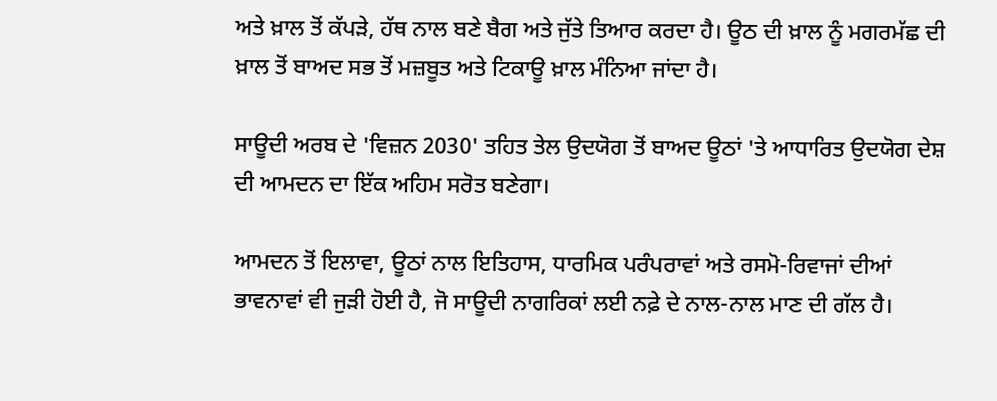ਅਤੇ ਖ਼ਾਲ ਤੋਂ ਕੱਪੜੇ, ਹੱਥ ਨਾਲ ਬਣੇ ਬੈਗ ਅਤੇ ਜੁੱਤੇ ਤਿਆਰ ਕਰਦਾ ਹੈ। ਊਠ ਦੀ ਖ਼ਾਲ ਨੂੰ ਮਗਰਮੱਛ ਦੀ ਖ਼ਾਲ ਤੋਂ ਬਾਅਦ ਸਭ ਤੋਂ ਮਜ਼ਬੂਤ ਅਤੇ ਟਿਕਾਊ ਖ਼ਾਲ ਮੰਨਿਆ ਜਾਂਦਾ ਹੈ।

ਸਾਊਦੀ ਅਰਬ ਦੇ 'ਵਿਜ਼ਨ 2030' ਤਹਿਤ ਤੇਲ ਉਦਯੋਗ ਤੋਂ ਬਾਅਦ ਊਠਾਂ 'ਤੇ ਆਧਾਰਿਤ ਉਦਯੋਗ ਦੇਸ਼ ਦੀ ਆਮਦਨ ਦਾ ਇੱਕ ਅਹਿਮ ਸਰੋਤ ਬਣੇਗਾ।

ਆਮਦਨ ਤੋਂ ਇਲਾਵਾ, ਊਠਾਂ ਨਾਲ ਇਤਿਹਾਸ, ਧਾਰਮਿਕ ਪਰੰਪਰਾਵਾਂ ਅਤੇ ਰਸਮੋ-ਰਿਵਾਜਾਂ ਦੀਆਂ ਭਾਵਨਾਵਾਂ ਵੀ ਜੁੜੀ ਹੋਈ ਹੈ, ਜੋ ਸਾਊਦੀ ਨਾਗਰਿਕਾਂ ਲਈ ਨਫ਼ੇ ਦੇ ਨਾਲ-ਨਾਲ ਮਾਣ ਦੀ ਗੱਲ ਹੈ।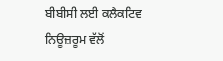ਬੀਬੀਸੀ ਲਈ ਕਲੈਕਟਿਵ ਨਿਊਜ਼ਰੂਮ ਵੱਲੋਂ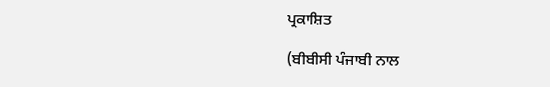ਪ੍ਰਕਾਸ਼ਿਤ

(ਬੀਬੀਸੀ ਪੰਜਾਬੀ ਨਾਲ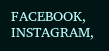FACEBOOK, INSTAGRAM,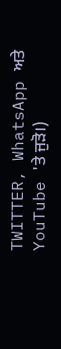TWITTER, WhatsApp ਅਤੇ YouTube 'ਤੇ ਜੁੜੋ।)